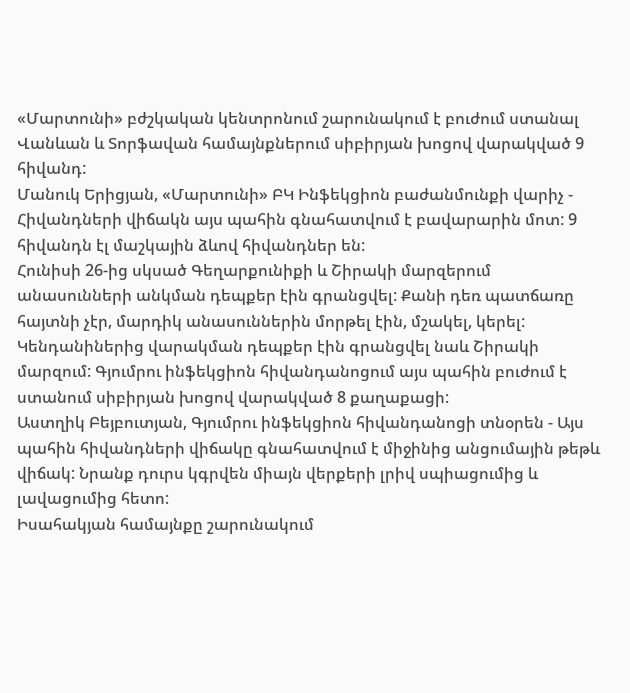«Մարտունի» բժշկական կենտրոնում շարունակում է բուժում ստանալ Վանևան և Տորֆավան համայնքներում սիբիրյան խոցով վարակված 9 հիվանդ:
Մանուկ Երիցյան, «Մարտունի» ԲԿ Ինֆեկցիոն բաժանմունքի վարիչ - Հիվանդների վիճակն այս պահին գնահատվում է բավարարին մոտ: 9 հիվանդն էլ մաշկային ձևով հիվանդներ են:
Հունիսի 26-ից սկսած Գեղարքունիքի և Շիրակի մարզերում անասունների անկման դեպքեր էին գրանցվել: Քանի դեռ պատճառը հայտնի չէր, մարդիկ անասուններին մորթել էին, մշակել, կերել: Կենդանիներից վարակման դեպքեր էին գրանցվել նաև Շիրակի մարզում: Գյումրու ինֆեկցիոն հիվանդանոցում այս պահին բուժում է ստանում սիբիրյան խոցով վարակված 8 քաղաքացի:
Աստղիկ Բեյբուտյան, Գյումրու ինֆեկցիոն հիվանդանոցի տնօրեն - Այս պահին հիվանդների վիճակը գնահատվում է միջինից անցումային թեթև վիճակ: Նրանք դուրս կգրվեն միայն վերքերի լրիվ սպիացումից և լավացումից հետո:
Իսահակյան համայնքը շարունակում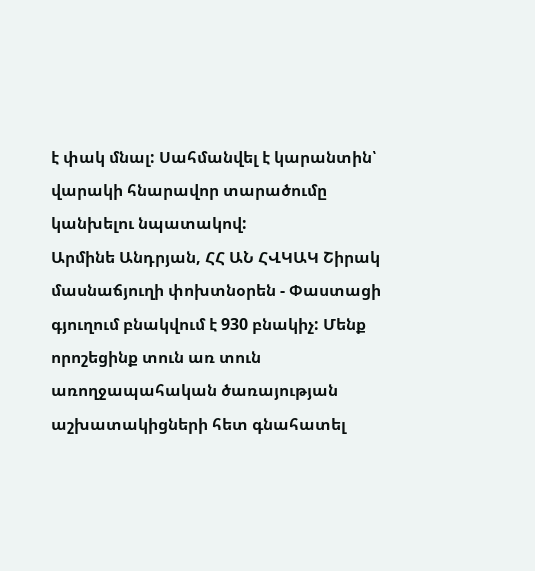է փակ մնալ: Սահմանվել է կարանտին՝ վարակի հնարավոր տարածումը կանխելու նպատակով:
Արմինե Անդրյան, ՀՀ ԱՆ ՀՎԿԱԿ Շիրակ մասնաճյուղի փոխտնօրեն - Փաստացի գյուղում բնակվում է 930 բնակիչ: Մենք որոշեցինք տուն առ տուն առողջապահական ծառայության աշխատակիցների հետ գնահատել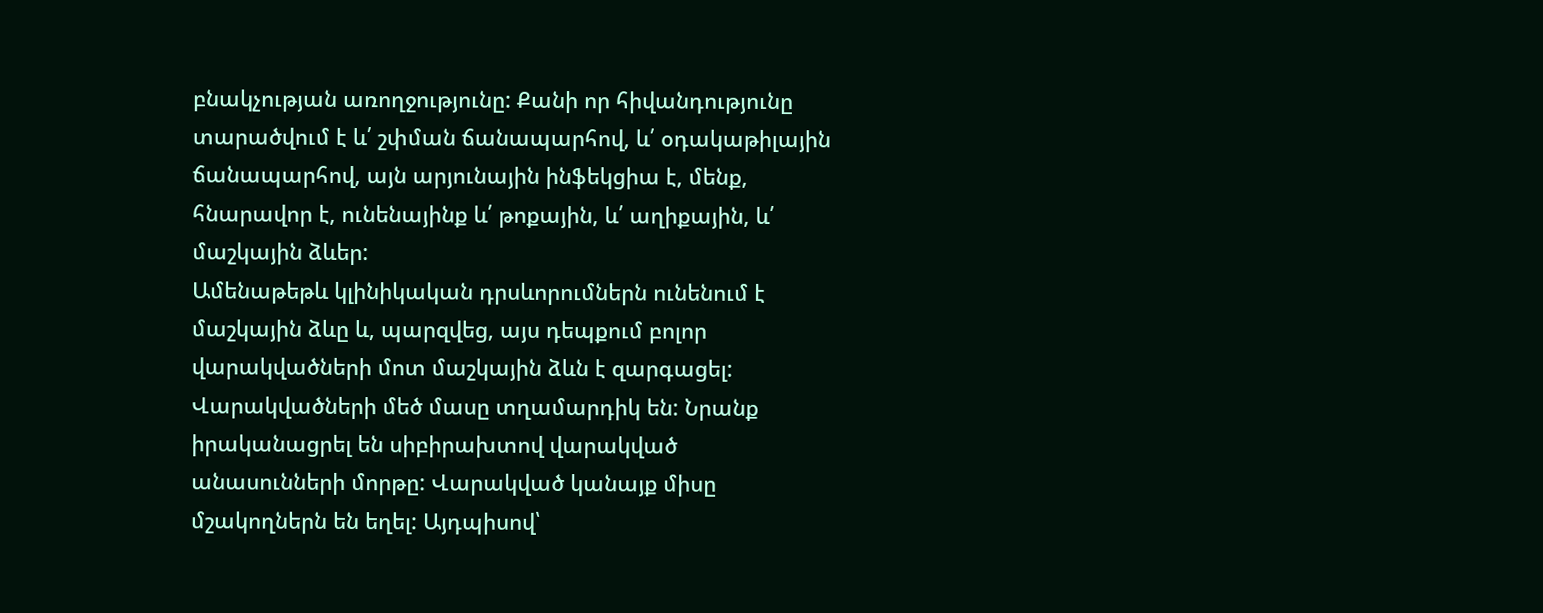բնակչության առողջությունը: Քանի որ հիվանդությունը տարածվում է և՛ շփման ճանապարհով, և՛ օդակաթիլային ճանապարհով, այն արյունային ինֆեկցիա է, մենք, հնարավոր է, ունենայինք և՛ թոքային, և՛ աղիքային, և՛ մաշկային ձևեր:
Ամենաթեթև կլինիկական դրսևորումներն ունենում է մաշկային ձևը և, պարզվեց, այս դեպքում բոլոր վարակվածների մոտ մաշկային ձևն է զարգացել: Վարակվածների մեծ մասը տղամարդիկ են: Նրանք իրականացրել են սիբիրախտով վարակված անասունների մորթը: Վարակված կանայք միսը մշակողներն են եղել: Այդպիսով՝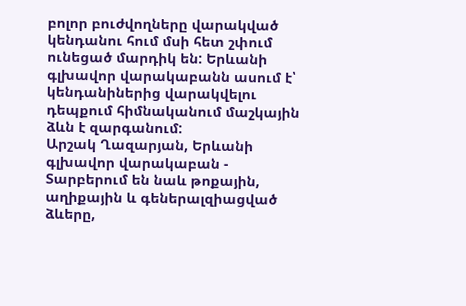բոլոր բուժվողները վարակված կենդանու հում մսի հետ շփում ունեցած մարդիկ են: Երևանի գլխավոր վարակաբանն ասում է՝ կենդանիներից վարակվելու դեպքում հիմնականում մաշկային ձևն է զարգանում:
Արշակ Ղազարյան, Երևանի գլխավոր վարակաբան - Տարբերում են նաև թոքային, աղիքային և գեներալզիացված ձևերը,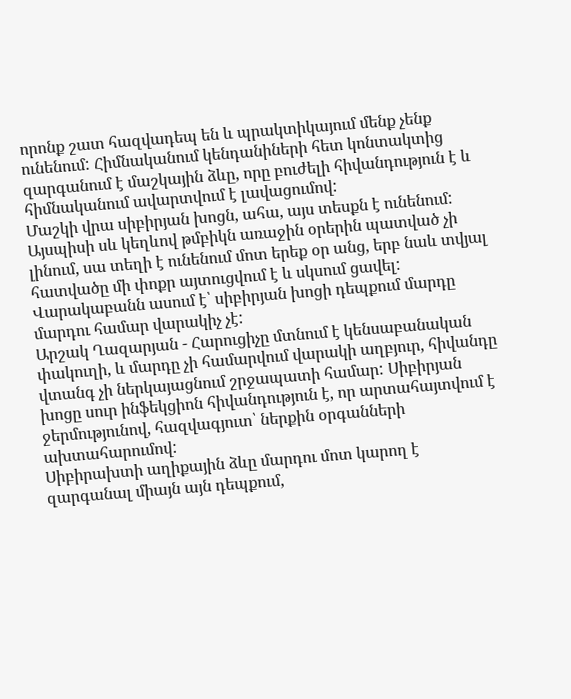որոնք շատ հազվադեպ են և պրակտիկայում մենք չենք ունենում: Հիմնականում կենդանիների հետ կոնտակտից զարգանում է մաշկային ձևը, որը բուժելի հիվանդություն է և հիմնականում ավարտվում է լավացումով:
Մաշկի վրա սիբիրյան խոցն, ահա, այս տեսքն է ունենում: Այսպիսի սև կեղևով թմբիկն առաջին օրերին պատված չի լինում, սա տեղի է ունենում մոտ երեք օր անց, երբ նաև տվյալ հատվածը մի փոքր այտուցվում է և սկսում ցավել: Վարակաբանն ասում է՝ սիբիրյան խոցի դեպքում մարդը մարդու համար վարակիչ չէ:
Արշակ Ղազարյան - Հարուցիչը մտնում է կենսաբանական փակուղի, և մարդը չի համարվում վարակի աղբյուր, հիվանդը վտանգ չի ներկայացնում շրջապատի համար: Սիբիրյան խոցը սուր ինֆեկցիոն հիվանդություն է, որ արտահայտվում է ջերմությունով, հազվագյուտ՝ ներքին օրգանների ախտահարումով:
Սիբիրախտի աղիքային ձևը մարդու մոտ կարող է զարգանալ միայն այն դեպքում,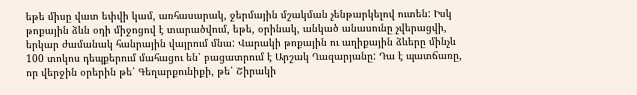եթե միսը վատ եփվի կամ, առհասարակ, ջերմային մշակման չենթարկելով ուտեն: Իսկ թոքային ձևն օդի միջոցով է տարածվում, եթե, օրինակ, անկած անասունը չվերացվի, երկար ժամանակ հանրային վայրում մնա: Վարակի թոքային ու աղիքային ձևերը մինչև 100 տոկոս դեպքերում մահացու են՝ բացատրում է Արշակ Ղազարյանը: Դա է պատճառը, որ վերջին օրերին թե՛ Գեղարքունիքի, թե՛ Շիրակի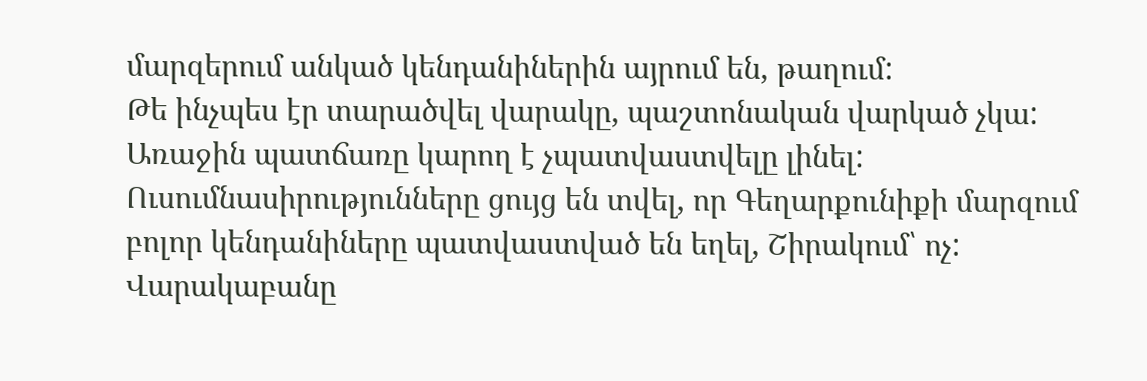մարզերում անկած կենդանիներին այրում են, թաղում:
Թե ինչպես էր տարածվել վարակը, պաշտոնական վարկած չկա: Առաջին պատճառը կարող է չպատվաստվելը լինել: Ուսումնասիրությունները ցույց են տվել, որ Գեղարքունիքի մարզում բոլոր կենդանիները պատվաստված են եղել, Շիրակում՝ ոչ: Վարակաբանը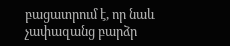բացատրում է, որ նաև չափազանց բարձր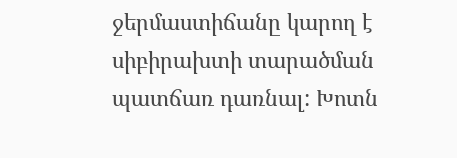ջերմաստիճանը կարող է սիբիրախտի տարածման պատճառ դառնալ: Խոտն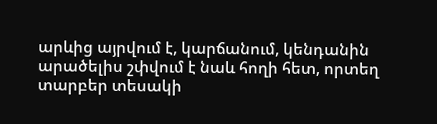արևից այրվում է, կարճանում, կենդանին արածելիս շփվում է նաև հողի հետ, որտեղ տարբեր տեսակի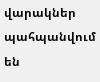վարակներ պահպանվում են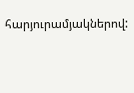հարյուրամյակներով: